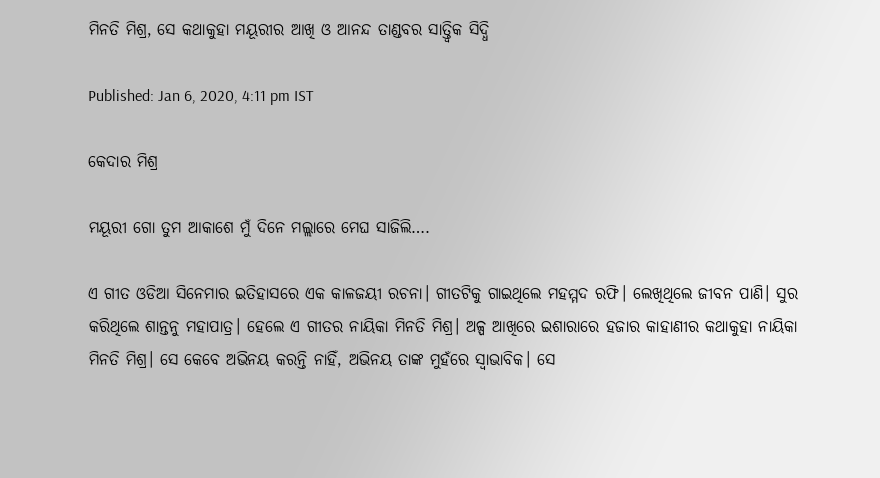ମିନତି ମିଶ୍ର, ସେ କଥାକୁହା ମୟୂରୀର ଆଖି ଓ ଆନନ୍ଦ ତାଣ୍ଡବର ସାତ୍ତ୍ଵିକ ସିଦ୍ଧି

Published: Jan 6, 2020, 4:11 pm IST

କେଦାର ମିଶ୍ର

ମୟୂରୀ ଗୋ ତୁମ ଆକାଶେ ମୁଁ ଦିନେ ମଲ୍ଲାରେ ମେଘ ସାଜିଲି….

ଏ ଗୀତ ଓଡିଆ ସିନେମାର ଇତିହାସରେ ଏକ କାଳଜୟୀ ରଚନା। ଗୀତଟିକୁ ଗାଇଥିଲେ ମହମ୍ମଦ ରଫି। ଲେଖିଥିଲେ ଜୀବନ ପାଣି। ସୁର କରିଥିଲେ ଶାନ୍ତନୁ ମହାପାତ୍ର। ହେଲେ ଏ ଗୀତର ନାୟିକା ମିନତି ମିଶ୍ର। ଅଳ୍ପ ଆଖିରେ ଇଶାରାରେ ହଜାର କାହାଣୀର କଥାକୁହା ନାୟିକା ମିନତି ମିଶ୍ର। ସେ କେବେ ଅଭିନୟ କରନ୍ତି ନାହିଁ, ଅଭିନୟ ତାଙ୍କ ମୁହଁରେ ସ୍ଵାଭାବିକ। ସେ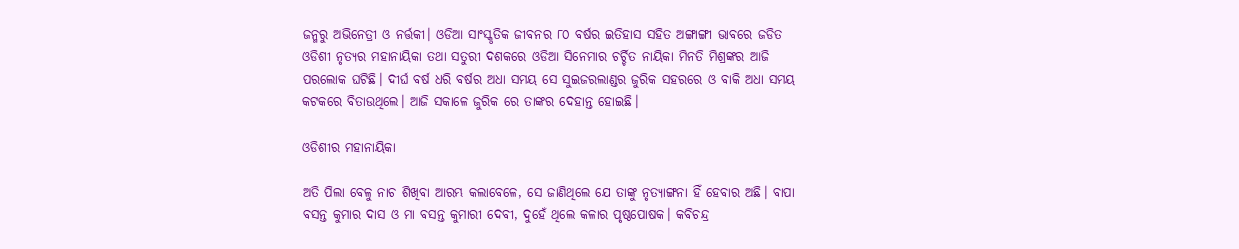ଜନ୍ମରୁ ଅଭିନେତ୍ରୀ ଓ ନର୍ତ୍ତକୀ। ଓଡିଆ ସାଂସ୍କୃତିକ ଜୀବନର ୮୦ ବର୍ଷର ଇତିହାସ ସହିତ ଅଙ୍ଗାଙ୍ଗୀ ଭାବରେ ଜଡିତ ଓଡିଶୀ ନୃତ୍ୟର ମହାନାୟିକା ତଥା ସତୁରୀ ଦଶକରେ ଓଡିଆ ସିନେମାର ଚର୍ଚ୍ଚିତ ନାୟିକା ମିନତି ମିଶ୍ରଙ୍କର ଆଜି ପରଲୋକ ଘଟିଛି। ଦୀର୍ଘ ବର୍ଷ ଧରି ବର୍ଷର ଅଧା ସମୟ ସେ ସୁଇଜରଲାଣ୍ଡର ଜୁରିକ ସହରରେ ଓ ବାକି ଅଧା ସମୟ କଟକରେ ବିତାଉଥିଲେ। ଆଜି ସକାଳେ ଜୁରିକ ରେ ତାଙ୍କର ଦେହାନ୍ତ ହୋଇଛି।

ଓଡିଶୀର ମହାନାୟିକା

ଅତି ପିଲା ବେଳୁ ନାଚ ଶିଖିବା ଆରମ୍ଭ କଲାବେଳେ, ସେ ଜାଣିଥିଲେ ଯେ ତାଙ୍କୁ ନୃତ୍ୟାଙ୍ଗନା ହିଁ ହେବାର ଅଛି। ବାପା ବସନ୍ତ କୁମାର ଦାସ ଓ ମା ବସନ୍ତ କୁମାରୀ ଦେବୀ, ଦୁହେଁ ଥିଲେ କଳାର ପୃଷ୍ଠପୋଷକ। କବିଚନ୍ଦ୍ର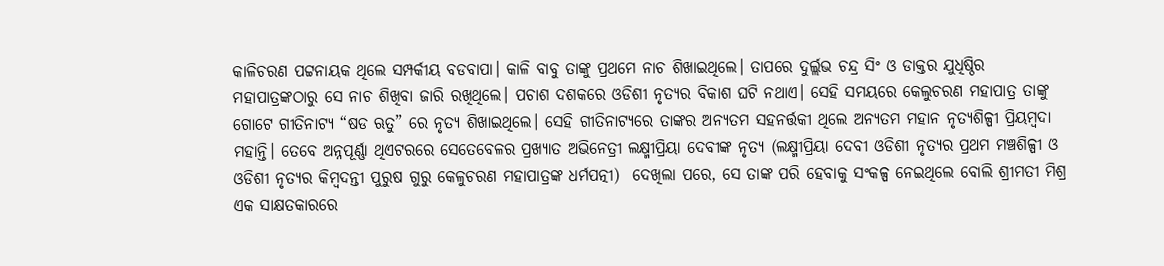କାଳିଚରଣ ପଟ୍ଟନାୟକ ଥିଲେ ସମ୍ପର୍କୀୟ ବଡବାପା। କାଳି ବାବୁ ତାଙ୍କୁ ପ୍ରଥମେ ନାଚ ଶିଖାଇଥିଲେ। ତାପରେ ଦୁର୍ଲ୍ଲଭ ଚନ୍ଦ୍ର ସିଂ ଓ ଡାକ୍ତର ଯୁଧିଷ୍ଠିର ମହାପାତ୍ରଙ୍କଠାରୁ ସେ ନାଚ ଶିଖିବା ଜାରି ରଖିଥିଲେ। ପଚାଶ ଦଶକରେ ଓଡିଶୀ ନୃତ୍ୟର ବିକାଶ ଘଟି ନଥାଏ। ସେହି ସମୟରେ କେଲୁଚରଣ ମହାପାତ୍ର ତାଙ୍କୁ ଗୋଟେ ଗୀତିନାଟ୍ୟ “ଷଡ ଋତୁ” ରେ ନୃତ୍ୟ ଶିଖାଇଥିଲେ। ସେହି ଗୀତିନାଟ୍ୟରେ ତାଙ୍କର ଅନ୍ୟତମ ସହନର୍ତ୍ତକୀ ଥିଲେ ଅନ୍ୟତମ ମହାନ ନୃତ୍ୟଶିଳ୍ପୀ ପ୍ରିୟମ୍ବଦା ମହାନ୍ତି। ତେବେ ଅନ୍ନପୂର୍ଣ୍ଣା ଥିଏଟରରେ ସେତେବେଳର ପ୍ରଖ୍ୟାତ ଅଭିନେତ୍ରୀ ଲକ୍ଷ୍ମୀପ୍ରିୟା ଦେବୀଙ୍କ ନୃତ୍ୟ (ଲକ୍ଷ୍ମୀପ୍ରିୟା ଦେବୀ ଓଡିଶୀ ନୃତ୍ୟର ପ୍ରଥମ ମଞ୍ଚଶିଳ୍ପୀ ଓ ଓଡିଶୀ ନୃତ୍ୟର କିମ୍ବଦନ୍ତୀ ପୁରୁଷ ଗୁରୁ କେଳୁଚରଣ ମହାପାତ୍ରଙ୍କ ଧର୍ମପତ୍ନୀ)  ଦେଖିଲା ପରେ, ସେ ତାଙ୍କ ପରି ହେବାକୁ ସଂକଳ୍ପ ନେଇଥିଲେ ବୋଲି ଶ୍ରୀମତୀ ମିଶ୍ର ଏକ ସାକ୍ଷତକାରରେ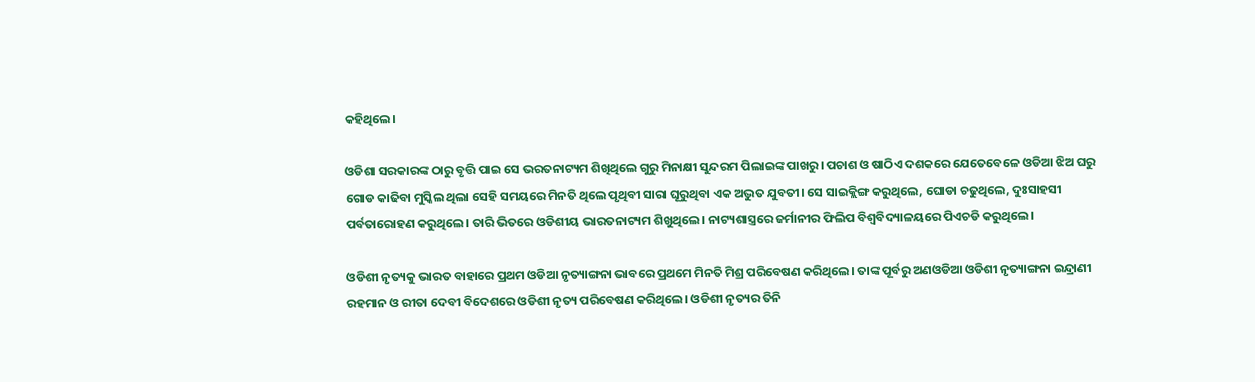କହିଥିଲେ।

ଓଡିଶା ସରକାରଙ୍କ ଠାରୁ ବୃତ୍ତି ପାଇ ସେ ଭରତନାଟ୍ୟମ ଶିଖିଥିଲେ ଗୁରୁ ମିନାକ୍ଷୀ ସୁନ୍ଦରମ ପିଲାଇଙ୍କ ପାଖରୁ। ପଚାଶ ଓ ଷାଠିଏ ଦଶକରେ ଯେତେବେଳେ ଓଡିଆ ଝିଅ ଘରୁ ଗୋଡ କାଢିବା ମୁସ୍କିଲ ଥିଲା ସେହି ସମୟରେ ମିନତି ଥିଲେ ପୃଥିବୀ ସାରା ଘୂରୁଥିବା ଏକ ଅଦ୍ଭୁତ ଯୁବତୀ। ସେ ସାଇକ୍ଲିଙ୍ଗ କରୁଥିଲେ, ଘୋଡା ଚଢୁଥିଲେ, ଦୁଃସାହସୀ ପର୍ବତାରୋହଣ କରୁଥିଲେ। ତାରି ଭିତରେ ଓଡିଶୀୟ ଭାରତନାଟ୍ୟମ ଶିଖୁଥିଲେ। ନାଟ୍ୟଶାସ୍ତ୍ରରେ ଜର୍ମାନୀର ଫିଲିପ ବିଶ୍ବବିଦ୍ୟାଳୟରେ ପିଏଚଡି କରୁଥିଲେ।

ଓଡିଶୀ ନୃତ୍ୟକୁ ଭାରତ ବାହାରେ ପ୍ରଥମ ଓଡିଆ ନୃତ୍ୟାଙ୍ଗନା ଭାବରେ ପ୍ରଥମେ ମିନତି ମିଶ୍ର ପରିବେଷଣ କରିଥିଲେ। ତାଙ୍କ ପୂର୍ବରୁ ଅଣଓଡିଆ ଓଡିଶୀ ନୃତ୍ୟାଙ୍ଗନା ଇନ୍ଦ୍ରାଣୀ ରହମାନ ଓ ରୀତା ଦେବୀ ବିଦେଶରେ ଓଡିଶୀ ନୃତ୍ୟ ପରିବେଷଣ କରିଥିଲେ। ଓଡିଶୀ ନୃତ୍ୟର ତିନି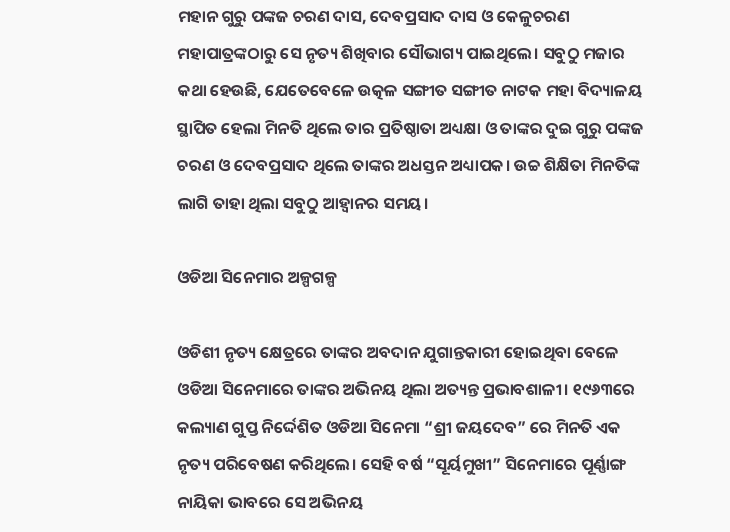ମହାନ ଗୁରୁ ପଙ୍କଜ ଚରଣ ଦାସ, ଦେବପ୍ରସାଦ ଦାସ ଓ କେଳୁଚରଣ ମହାପାତ୍ରଙ୍କଠାରୁ ସେ ନୃତ୍ୟ ଶିଖିବାର ସୌଭାଗ୍ୟ ପାଇଥିଲେ। ସବୁଠୁ ମଜାର କଥା ହେଉଛି, ଯେତେବେଳେ ଉତ୍କଳ ସଙ୍ଗୀତ ସଙ୍ଗୀତ ନାଟକ ମହା ବିଦ୍ୟାଳୟ ସ୍ଥାପିତ ହେଲା ମିନତି ଥିଲେ ତାର ପ୍ରତିଷ୍ଠାତା ଅଧ୍ୟକ୍ଷା ଓ ତାଙ୍କର ଦୁଇ ଗୁରୁ ପଙ୍କଜ ଚରଣ ଓ ଦେବପ୍ରସାଦ ଥିଲେ ତାଙ୍କର ଅଧସ୍ତନ ଅଧ୍ୟାପକ। ଉଚ୍ଚ ଶିକ୍ଷିତା ମିନତିଙ୍କ ଲାଗି ତାହା ଥିଲା ସବୁଠୁ ଆହ୍ୱାନର ସମୟ।

ଓଡିଆ ସିନେମାର ଅଳ୍ପଗଳ୍ପ

ଓଡିଶୀ ନୃତ୍ୟ କ୍ଷେତ୍ରରେ ତାଙ୍କର ଅବଦାନ ଯୁଗାନ୍ତକାରୀ ହୋଇଥିବା ବେଳେ ଓଡିଆ ସିନେମାରେ ତାଙ୍କର ଅଭିନୟ ଥିଲା ଅତ୍ୟନ୍ତ ପ୍ରଭାବଶାଳୀ। ୧୯୬୩ରେ କଲ୍ୟାଣ ଗୁପ୍ତ ନିର୍ଦ୍ଦେଶିତ ଓଡିଆ ସିନେମା “ଶ୍ରୀ ଜୟଦେବ” ରେ ମିନତି ଏକ ନୃତ୍ୟ ପରିବେଷଣ କରିଥିଲେ। ସେହି ବର୍ଷ “ସୂର୍ୟମୁଖୀ” ସିନେମାରେ ପୂର୍ଣ୍ଣାଙ୍ଗ ନାୟିକା ଭାବରେ ସେ ଅଭିନୟ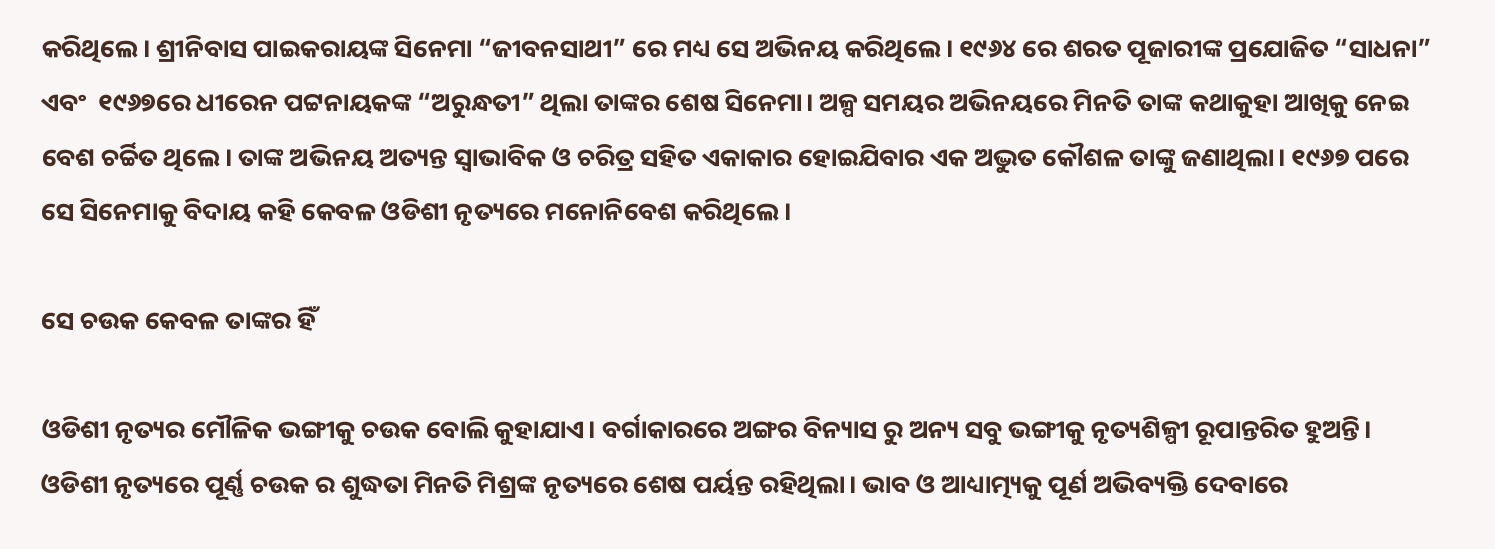କରିଥିଲେ। ଶ୍ରୀନିବାସ ପାଇକରାୟଙ୍କ ସିନେମା “ଜୀବନସାଥୀ” ରେ ମଧ୍ୟ ସେ ଅଭିନୟ କରିଥିଲେ। ୧୯୬୪ ରେ ଶରତ ପୂଜାରୀଙ୍କ ପ୍ରଯୋଜିତ “ସାଧନା” ଏବଂ  ୧୯୬୭ରେ ଧୀରେନ ପଟ୍ଟନାୟକଙ୍କ “ଅରୁନ୍ଧତୀ” ଥିଲା ତାଙ୍କର ଶେଷ ସିନେମା। ଅଳ୍ପ ସମୟର ଅଭିନୟରେ ମିନତି ତାଙ୍କ କଥାକୁହା ଆଖିକୁ ନେଇ ବେଶ ଚର୍ଚ୍ଚିତ ଥିଲେ। ତାଙ୍କ ଅଭିନୟ ଅତ୍ୟନ୍ତ ସ୍ଵାଭାବିକ ଓ ଚରିତ୍ର ସହିତ ଏକାକାର ହୋଇଯିବାର ଏକ ଅଦ୍ଭୁତ କୌଶଳ ତାଙ୍କୁ ଜଣାଥିଲା। ୧୯୬୭ ପରେ ସେ ସିନେମାକୁ ବିଦାୟ କହି କେବଳ ଓଡିଶୀ ନୃତ୍ୟରେ ମନୋନିବେଶ କରିଥିଲେ।

ସେ ଚଉକ କେବଳ ତାଙ୍କର ହିଁ

ଓଡିଶୀ ନୃତ୍ୟର ମୌଳିକ ଭଙ୍ଗୀକୁ ଚଉକ ବୋଲି କୁହାଯାଏ। ବର୍ଗାକାରରେ ଅଙ୍ଗର ବିନ୍ୟାସ ରୁ ଅନ୍ୟ ସବୁ ଭଙ୍ଗୀକୁ ନୃତ୍ୟଶିଳ୍ପୀ ରୂପାନ୍ତରିତ ହୁଅନ୍ତି। ଓଡିଶୀ ନୃତ୍ୟରେ ପୂର୍ଣ୍ଣ ଚଉକ ର ଶୁଦ୍ଧତା ମିନତି ମିଶ୍ରଙ୍କ ନୃତ୍ୟରେ ଶେଷ ପର୍ୟନ୍ତ ରହିଥିଲା। ଭାବ ଓ ଆଧ୍ୟାତ୍ମ୍ୟକୁ ପୂର୍ଣ ଅଭିବ୍ୟକ୍ତି ଦେବାରେ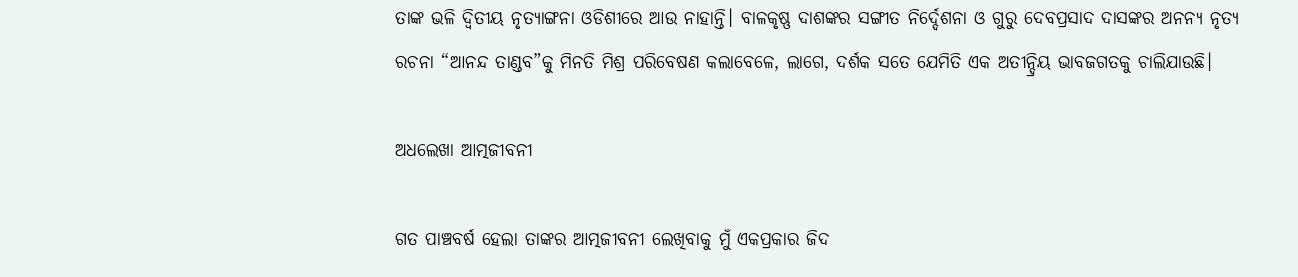ତାଙ୍କ ଭଳି ଦ୍ଵିତୀୟ ନୃତ୍ୟାଙ୍ଗନା ଓଡିଶୀରେ ଆଉ ନାହାନ୍ତି। ବାଳକୃଷ୍ଣ ଦାଶଙ୍କର ସଙ୍ଗୀତ ନିର୍ଦ୍ଦେଶନା ଓ ଗୁରୁ ଦେବପ୍ରସାଦ ଦାସଙ୍କର ଅନନ୍ୟ ନୃତ୍ୟ ରଚନା “ଆନନ୍ଦ ତାଣ୍ଡବ”କୁ ମିନତି ମିଶ୍ର ପରିବେଷଣ କଲାବେଳେ, ଲାଗେ, ଦର୍ଶକ ସତେ ଯେମିତି ଏକ ଅତୀନ୍ଦ୍ରିୟ ଭାବଜଗତକୁ ଚାଲିଯାଉଛି।

ଅଧଲେଖା ଆତ୍ମଜୀବନୀ

ଗତ ପାଞ୍ଚବର୍ଷ ହେଲା ତାଙ୍କର ଆତ୍ମଜୀବନୀ ଲେଖିବାକୁ ମୁଁ ଏକପ୍ରକାର ଜିଦ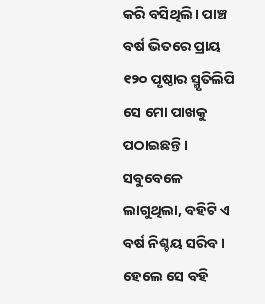କରି ବସିଥିଲି। ପାଞ୍ଚ ବର୍ଷ ଭିତରେ ପ୍ରାୟ ୧୨୦ ପୃଷ୍ଠାର ସ୍ମୃତିଲିପି ସେ ମୋ ପାଖକୁ ପଠାଇଛନ୍ତି। ସବୁବେଳେ ଲାଗୁଥିଲା, ବହିଟି ଏ ବର୍ଷ ନିଶ୍ଚୟ ସରିବ। ହେଲେ ସେ ବହି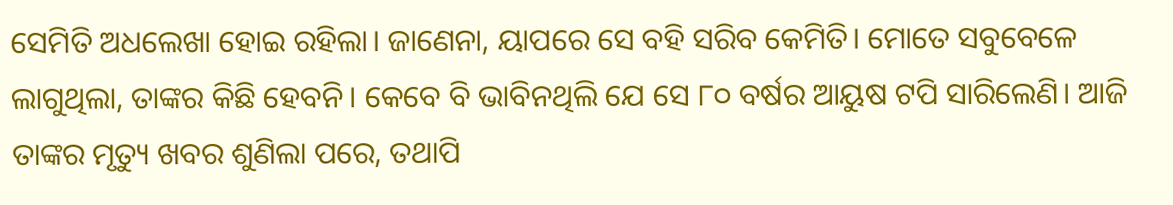ସେମିତି ଅଧଲେଖା ହୋଇ ରହିଲା। ଜାଣେନା, ୟାପରେ ସେ ବହି ସରିବ କେମିତି। ମୋତେ ସବୁବେଳେ ଲାଗୁଥିଲା, ତାଙ୍କର କିଛି ହେବନି। କେବେ ବି ଭାବିନଥିଲି ଯେ ସେ ୮୦ ବର୍ଷର ଆୟୁଷ ଟପି ସାରିଲେଣି। ଆଜି ତାଙ୍କର ମୃତ୍ୟୁ ଖବର ଶୁଣିଲା ପରେ, ତଥାପି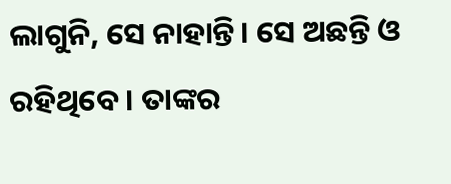ଲାଗୁନି, ସେ ନାହାନ୍ତି। ସେ ଅଛନ୍ତି ଓ ରହିଥିବେ। ତାଙ୍କର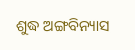ଶୁଦ୍ଧ ଅଙ୍ଗବିନ୍ୟାସ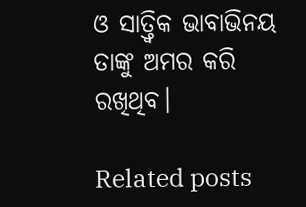ଓ ସାତ୍ତ୍ଵିକ ଭାବାଭିନୟ ତାଙ୍କୁ ଅମର କରି ରଖିଥିବ।

Related posts